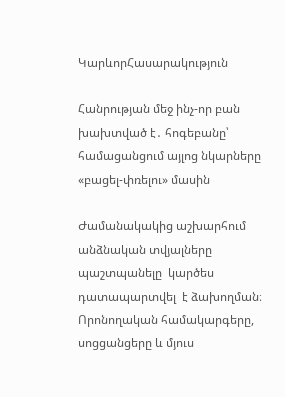ԿարևորՀասարակություն

Հանրության մեջ ինչ-որ բան խախտված է․ հոգեբանը՝ համացանցում այլոց նկարները «բացել-փռելու» մասին

Ժամանակակից աշխարհում անձնական տվյալները պաշտպանելը  կարծես դատապարտվել  է ձախողման։ Որոնողական համակարգերը, սոցցանցերը և մյուս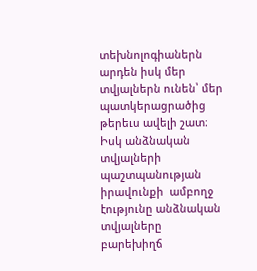տեխնոլոգիաներն արդեն իսկ մեր տվյալներն ունեն՝ մեր պատկերացրածից թերեւս ավելի շատ։ Իսկ անձնական տվյալների պաշտպանության  իրավունքի  ամբողջ էությունը անձնական տվյալները բարեխիղճ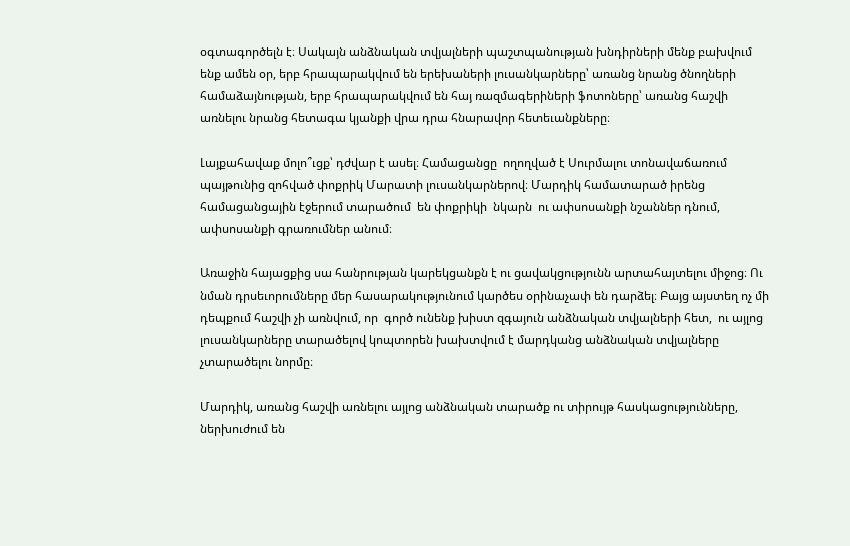օգտագործելն է։ Սակայն անձնական տվյալների պաշտպանության խնդիրների մենք բախվում ենք ամեն օր, երբ հրապարակվում են երեխաների լուսանկարները՝ առանց նրանց ծնողների համաձայնության, երբ հրապարակվում են հայ ռազմագերիների ֆոտոները՝ առանց հաշվի առնելու նրանց հետագա կյանքի վրա դրա հնարավոր հետեւանքները։

Լայքահավաք մոլո՞ւցք՝ դժվար է ասել։ Համացանցը  ողողված է Սուրմալու տոնավաճառում պայթունից զոհված փոքրիկ Մարատի լուսանկարներով։ Մարդիկ համատարած իրենց համացանցային էջերում տարածում  են փոքրիկի  նկարն  ու ափսոսանքի նշաններ դնում, ափսոսանքի գրառումներ անում։

Առաջին հայացքից սա հանրության կարեկցանքն է ու ցավակցությունն արտահայտելու միջոց։ Ու նման դրսեւորումները մեր հասարակությունում կարծես օրինաչափ են դարձել։ Բայց այստեղ ոչ մի դեպքում հաշվի չի առնվում, որ  գործ ունենք խիստ զգայուն անձնական տվյալների հետ,  ու այլոց լուսանկարները տարածելով կոպտորեն խախտվում է մարդկանց անձնական տվյալները չտարածելու նորմը։

Մարդիկ, առանց հաշվի առնելու այլոց անձնական տարածք ու տիրույթ հասկացությունները, ներխուժում են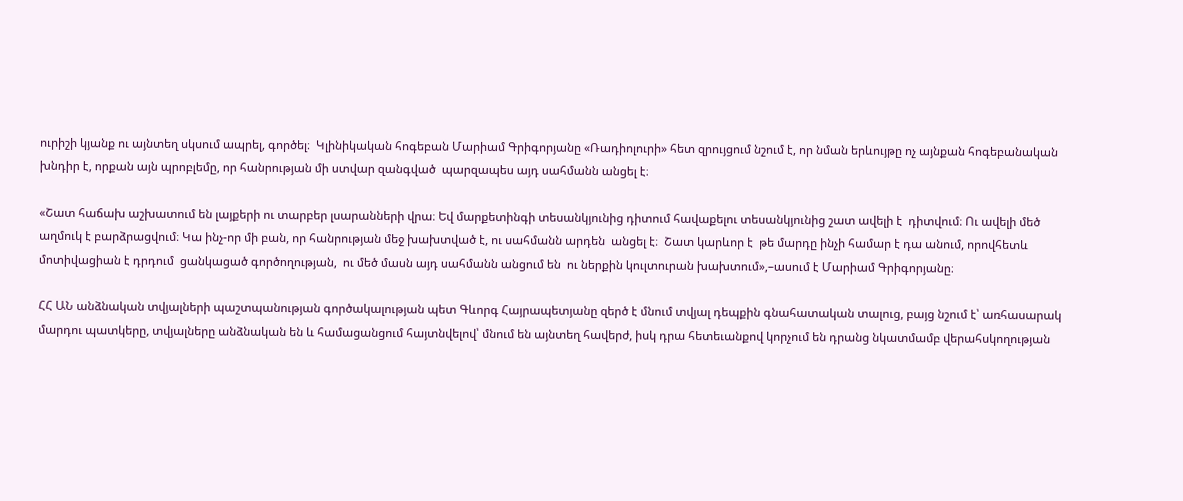ուրիշի կյանք ու այնտեղ սկսում ապրել, գործել։  Կլինիկական հոգեբան Մարիամ Գրիգորյանը «Ռադիոլուրի» հետ զրույցում նշում է, որ նման երևույթը ոչ այնքան հոգեբանական խնդիր է, որքան այն պրոբլեմը, որ հանրության մի ստվար զանգված  պարզապես այդ սահմանն անցել է։

«Շատ հաճախ աշխատում են լայքերի ու տարբեր լսարանների վրա։ Եվ մարքետինգի տեսանկյունից դիտում հավաքելու տեսանկյունից շատ ավելի է  դիտվում։ Ու ավելի մեծ աղմուկ է բարձրացվում։ Կա ինչ-որ մի բան, որ հանրության մեջ խախտված է, ու սահմանն արդեն  անցել է։  Շատ կարևոր է  թե մարդը ինչի համար է դա անում, որովհետև մոտիվացիան է դրդում  ցանկացած գործողության,  ու մեծ մասն այդ սահմանն անցում են  ու ներքին կուլտուրան խախտում»,–ասում է Մարիամ Գրիգորյանը։

ՀՀ ԱՆ անձնական տվյալների պաշտպանության գործակալության պետ Գևորգ Հայրապետյանը զերծ է մնում տվյալ դեպքին գնահատական տալուց, բայց նշում է՝ առհասարակ մարդու պատկերը, տվյալները անձնական են և համացանցում հայտնվելով՝ մնում են այնտեղ հավերժ, իսկ դրա հետեւանքով կորչում են դրանց նկատմամբ վերահսկողության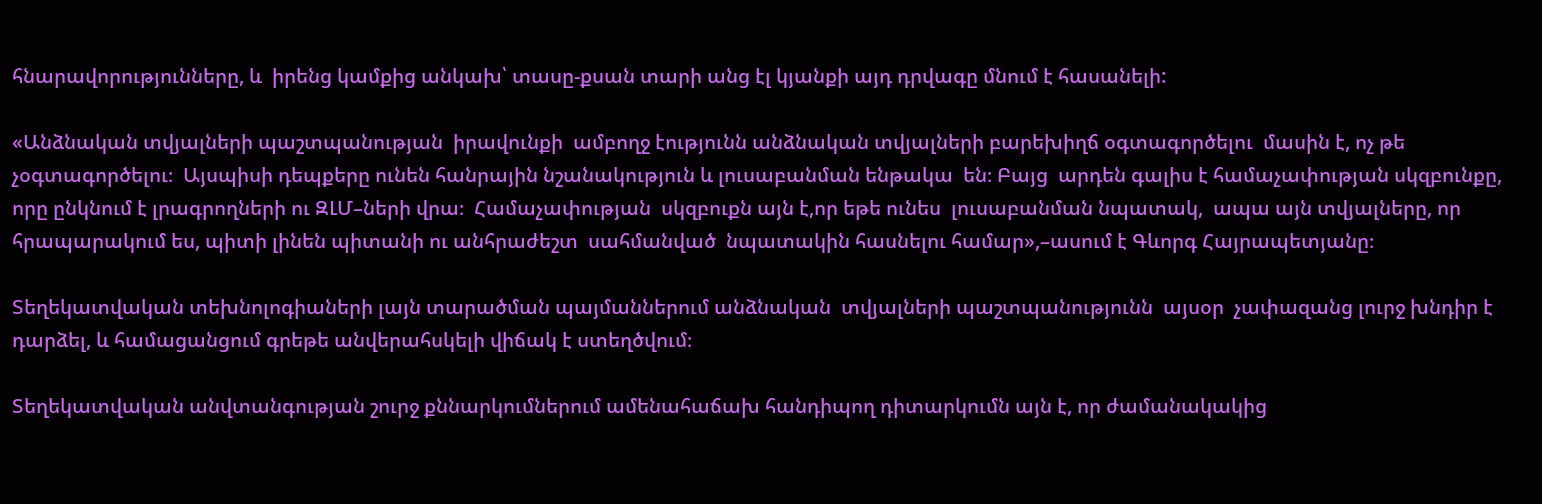հնարավորությունները, և  իրենց կամքից անկախ՝ տասը-քսան տարի անց էլ կյանքի այդ դրվագը մնում է հասանելի:

«Անձնական տվյալների պաշտպանության  իրավունքի  ամբողջ էությունն անձնական տվյալների բարեխիղճ օգտագործելու  մասին է, ոչ թե  չօգտագործելու։  Այսպիսի դեպքերը ունեն հանրային նշանակություն և լուսաբանման ենթակա  են։ Բայց  արդեն գալիս է համաչափության սկզբունքը, որը ընկնում է լրագրողների ու ԶԼՄ–ների վրա։  Համաչափության  սկզբուքն այն է,որ եթե ունես  լուսաբանման նպատակ,  ապա այն տվյալները, որ հրապարակում ես, պիտի լինեն պիտանի ու անհրաժեշտ  սահմանված  նպատակին հասնելու համար»,–ասում է Գևորգ Հայրապետյանը։

Տեղեկատվական տեխնոլոգիաների լայն տարածման պայմաններում անձնական  տվյալների պաշտպանությունն  այսօր  չափազանց լուրջ խնդիր է դարձել, և համացանցում գրեթե անվերահսկելի վիճակ է ստեղծվում։

Տեղեկատվական անվտանգության շուրջ քննարկումներում ամենահաճախ հանդիպող դիտարկումն այն է, որ ժամանակակից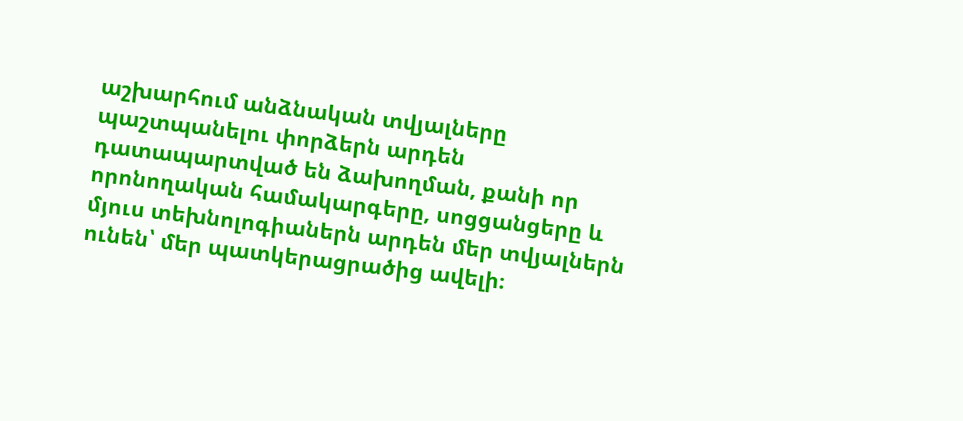աշխարհում անձնական տվյալները պաշտպանելու փորձերն արդեն դատապարտված են ձախողման, քանի որ որոնողական համակարգերը, սոցցանցերը և մյուս տեխնոլոգիաներն արդեն մեր տվյալներն ունեն՝ մեր պատկերացրածից ավելի։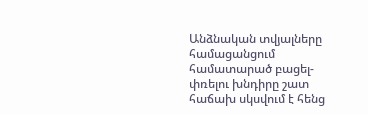Անձնական տվյալները համացանցում  համատարած բացել-փռելու խնդիրը շատ հաճախ սկսվում է հենց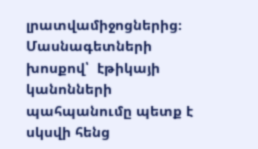լրատվամիջոցներից։ Մասնագետների խոսքով՝  էթիկայի կանոնների պահպանումը պետք է սկսվի հենց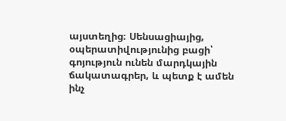այստեղից։ Սենսացիայից, օպերատիվությունից բացի՝ գոյություն ունեն մարդկային ճակատագրեր, և պետք է ամեն ինչ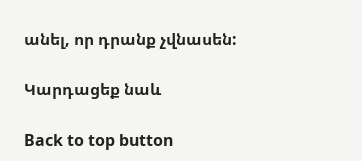անել, որ դրանք չվնասեն:

Կարդացեք նաև

Back to top button